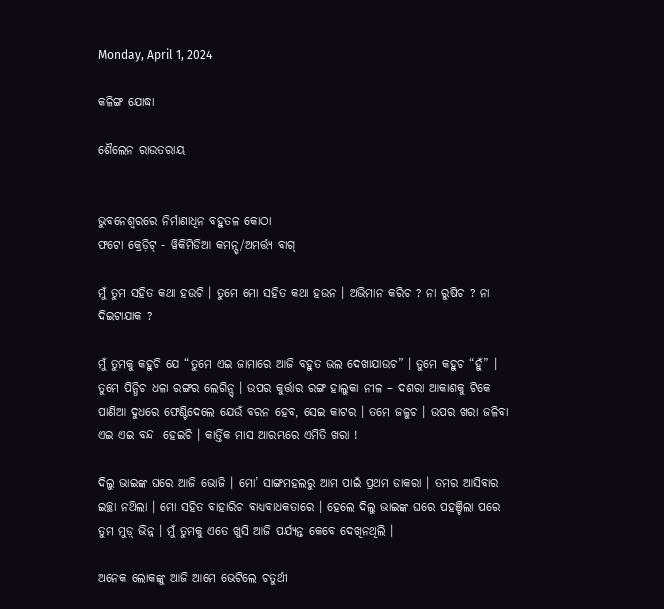Monday, April 1, 2024

କଳିଙ୍ଗ ଯୋଦ୍ଧା

ଶୈଲେନ ରାଉତରାୟ


ଭୁବନେଶ୍ୱରରେ ନିର୍ମାଣାଧିନ ବହୁତଳ କୋଠା
ଫଟୋ କ୍ରେଡ଼ିଟ୍ - ୱିକିମିଡିଆ କମନ୍ସ୍/ଅମର୍ତ୍ତ୍ୟ ବାଗ୍

ମୁଁ ତୁମ ସହିତ କଥା ହଉଚି । ତୁମେ ମୋ ସହିତ କଥା ହଉନ । ଅଭିମାନ କରିଚ ? ନା ରୁଷିଚ ? ନା ଦିଇଟାଯାକ ?

ମୁଁ ତୁମକୁ କହୁଚି ଯେ “ତୁମେ ଏଇ ଜାମାରେ ଆଜି ବହୁତ ଭଲ ଦେଖାଯାଉଚ” । ତୁମେ କହୁଚ “ହୁଁ” । ତୁମେ ପିନ୍ଧିଚ ଧଳା ରଙ୍ଗର ଲେଗିନ୍ସ୍ । ଉପର କୁର୍ତ୍ତାର ରଙ୍ଗ ହାଲୁକା ନୀଳ – ଦଶରା ଆକାଶକୁ ଟିକେ ପାଣିଆ ଦୁଧରେ ଫେଣ୍ଟିଦେଲେ ଯେଉଁ ବରନ ହେବ, ସେଇ କାଟର । ତମେ ଜଳୁଚ । ଉପର ଖରା ଜଳିବା ଏଇ ଏଇ ବନ୍ଦ  ହେଇଚି । କାର୍ତ୍ତିକ ମାସ ଆରମ୍ଭରେ ଏମିତି ଖରା !

ଦିଲୁ ଭାଇଙ୍କ ଘରେ ଆଜି ଭୋଜି । ମୋ’ ସାଙ୍ଗମହଲରୁ ଆମ ପାଇଁ ପ୍ରଥମ ଡାକରା । ତମର ଆସିବାର ଇଚ୍ଛା ନଥ‌ିଲା । ମୋ ସହିତ ବାହାରିଚ ବାଧ୍ୟବାଧକତାରେ । ହେଲେ ଦିଲୁ ଭାଇଙ୍କ ଘରେ ପହଞ୍ଚିଲା ପରେ ତୁମ ମୁଡ଼୍ ଭିନ୍ନ । ମୁଁ ତୁମକୁ ଏତେ ଖୁସି ଆଜି ପର୍ଯ୍ୟନ୍ତ କେବେ ଦେଖିନଥିଲି ।

ଅନେକ ଲୋକଙ୍କୁ ଆଜି ଆମେ ଭେଟିଲେ ଚତୁର୍ଥୀ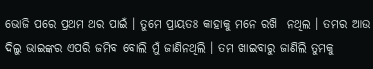ଭୋଜି ପରେ ପ୍ରଥମ ଥର ପାଇଁ । ତୁମେ ପ୍ରାୟତଃ କାହାକୁ ମନେ ରଖ‌ି  ନଥିଲ । ତମର ଆଉ ଦିଲୁ ଭାଇଙ୍କର ଏପରି ଜମିବ ବୋଲି ମୁଁ ଜାଣିନଥିଲି । ତମ ଖାଇବାରୁ ଜାଣିଲି ତୁମକୁ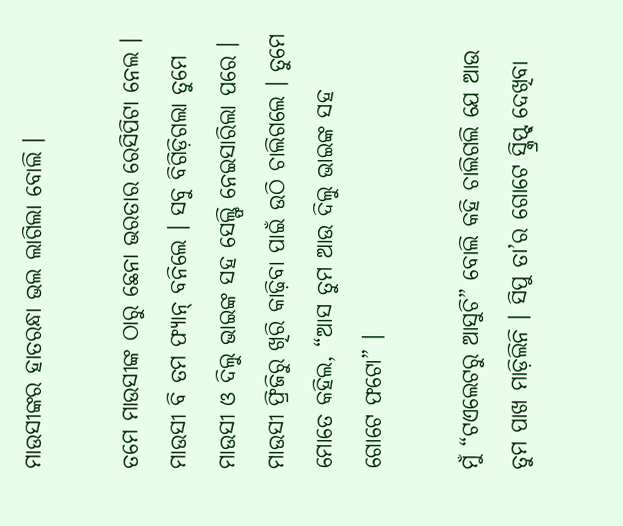ମାଉସୀଙ୍କର ହାତରନ୍ଧା ଭଲ ଲାଗିଲା ବୋଲି ।

ତମେ ମାଉସୀଙ୍କ ଠାରୁ ଛେନା ଭରତାର ରେସିପିଟା ନେଲ । ମାଉସୀ ବି ତମ ଫ୍ୟାନ୍ ବନିଲେ । ସବୁ ବିଗିଡ଼ିଗଲା ତୁମେ ମାଉସୀ ଓ ଦିଲୁ ଭାଇଙ୍କ ସହ ସେଲ୍ଫି ନେଇସାରିଲା ପରେ । ମାଉସୀ ଫ୍ରିଜିରୁ ଖିରି କାଢ଼ିବା ପାଇଁ ଉଠି ଚାଲିଗଲେ । ତୁମେ ମୋତେ କହିଲ, “ଆସ ତୁମ ଆଉ ଦିଲୁ ଭାଇଙ୍କ ସହ ଗୋଟେ ଫଟୋ” ।

ମୁଁ “ଟଏଲେଟରୁ ଆସୁଚି” ବୋଲି କହି ଚାଲିଗଲି ଯେ ଆଉ ତୁମ ପାଖ ମାଡ଼ିଲିନି । ସିପୁ ତା’ର ଗୋଟେ ସ୍କ୍ରିପ୍ଟ୍ ଦେଖିବା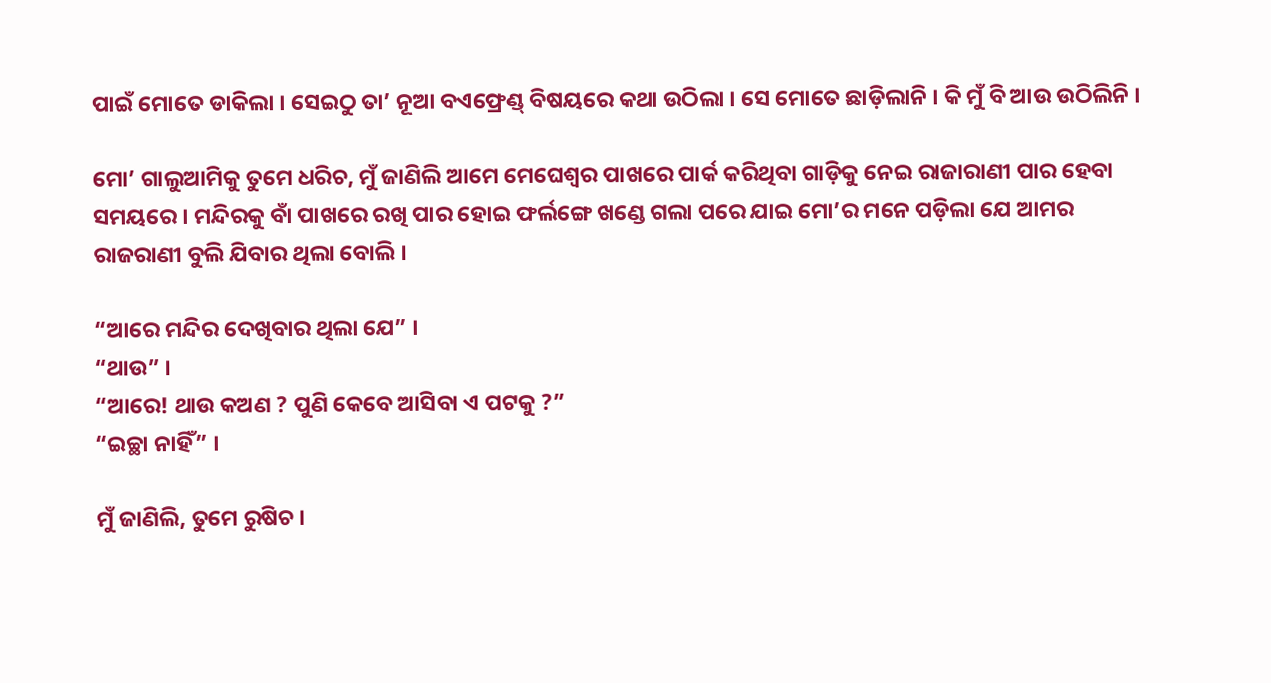ପାଇଁ ମୋତେ ଡାକିଲା । ସେଇଠୁ ତା’ ନୂଆ ବଏଫ୍ରେଣ୍ଡ୍ ବିଷୟରେ କଥା ଉଠିଲା । ସେ ମୋତେ ଛାଡ଼ିଲାନି । କି ମୁଁ ବି ଆଉ ଉଠିଲିନି ।

ମୋ’ ଗାଲୁଆମିକୁ ତୁମେ ଧରିଚ, ମୁଁ ଜାଣିଲି ଆମେ ମେଘେଶ୍ୱର ପାଖରେ ପାର୍କ କରିଥିବା ଗାଡ଼ିକୁ ନେଇ ରାଜାରାଣୀ ପାର ହେବା ସମୟରେ । ମନ୍ଦିରକୁ ବାଁ ପାଖରେ ରଖି ପାର ହୋଇ ଫର୍ଲଙ୍ଗେ ଖଣ୍ଡେ ଗଲା ପରେ ଯାଇ ମୋ’ର ମନେ ପଡ଼ିଲା ଯେ ଆମର ରାଜରାଣୀ ବୁଲି ଯିବାର ଥିଲା ବୋଲି ।

“ଆରେ ମନ୍ଦିର ଦେଖିବାର ଥିଲା ଯେ” ।
“ଥାଉ” ।
“ଆରେ! ଥାଉ କଅଣ ? ପୁଣି କେବେ ଆସିବା ଏ ପଟକୁ ?”
“ଇଚ୍ଛା ନାହିଁ” ।

ମୁଁ ଜାଣିଲି, ତୁମେ ରୁଷିଚ ।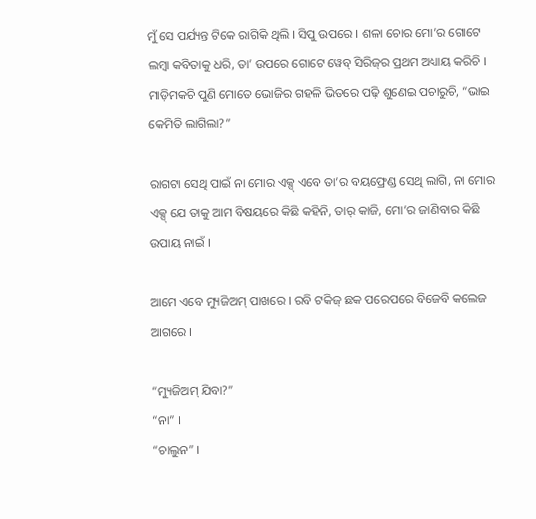ମୁଁ ସେ ପର୍ଯ୍ୟନ୍ତ ଟିକେ ରାଗିକି ଥିଲି । ସିପୁ ଉପରେ । ଶଳା ଚୋର ମୋ’ର ଗୋଟେ ଲମ୍ବା କବିତାକୁ ଧରି, ତା’ ଉପରେ ଗୋଟେ ୱେବ୍ ସିରିଜ୍‌ର ପ୍ରଥମ ଅଧ୍ୟାୟ କରିଚି । ମାଡ଼ିମକଚି ପୁଣି ମୋତେ ଭୋଜିର ଗହଳି ଭିତରେ ପଢ଼ି ଶୁଣେଇ ପଚାରୁଚି, “ଭାଇ କେମିତି ଲାଗିଲା?”

ରାଗଟା ସେଥି ପାଇଁ ନା ମୋର ଏକ୍ସ୍ ଏବେ ତା’ର ବୟଫ୍ରେଣ୍ଡ ସେଥି ଲାଗି, ନା ମୋର ଏକ୍ସ୍ ଯେ ତାକୁ ଆମ ବିଷୟରେ କିଛି କହିନି, ତାର୍ କାଜି, ମୋ’ର ଜାଣିବାର କିଛି ଉପାୟ ନାଇଁ ।

ଆମେ ଏବେ ମ୍ୟୁଜିଅମ୍ ପାଖରେ । ରବି ଟକିଜ୍ ଛକ ପରେପରେ ବିଜେବି କଲେଜ ଆଗରେ ।

“ମ୍ୟୁଜିଅମ୍ ଯିବା?”
“ନା” ।
“ଚାଲୁନ” ।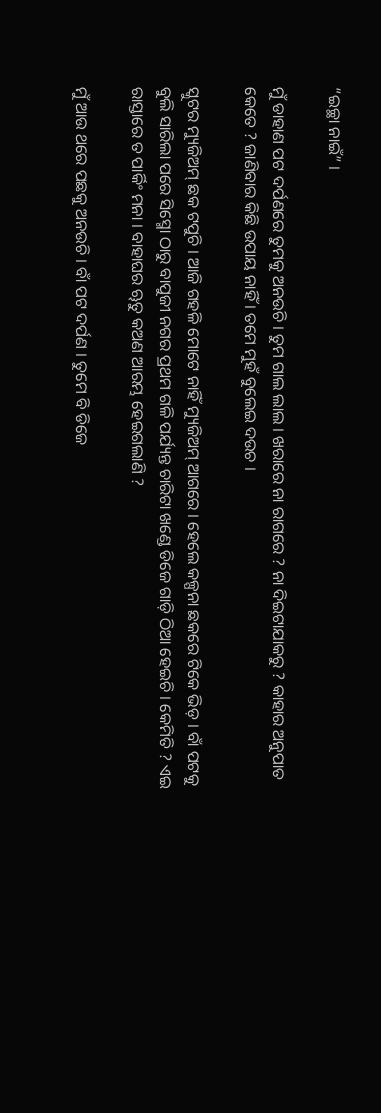“ଇଚ୍ଛା ନାଇଁ” ।

ମୁଁ ଡାହାଣ ପଟ ଦର୍ପଣରେ ତୁମକୁ ଅନଉଚି । ତୁମ ଗାଲ ଲାଲ । ଖରାରେ ନା ରାଗରେ ? ନା ଦିଇଟାଯାକରୁ ? କାହାର ଅନୁପାତ କେତେ ? ଜାଣିବାର କିଛି ଉପାୟ ନାହିଁ । ତମେ ମୁହଁ ବୁଲେଇ ଦଉଚ ।

ସ୍କୁଟର ମ୍ୟୁଜିଅମ୍ ଛକ ଟପୁଚି । ଆଜି ଗହଳି ମୋଟେ ନାହିଁ ମ୍ୟୁଜିଅମ୍ ଆଗରେ । ହେଲେ କଳ୍ପନା ଛକରେ ଟିକେ ଭିଡ଼ । ବାଁ ପଟକୁ ବୁଲି ସାରିଲା ପରେ ସିସ୍ମୋ ଠାରୁ ବାପୁଜୀ ନଗର ପ୍ରଥମ ଗଳି ପର୍ଯ୍ୟନ୍ତ ଚାରିଟା ଖଣ୍ଡେ ଡିଜେ ଗାଡ଼ି ଠିଆ ହେଇଚି । କେମିତି ? ଏଇ ରାସ୍ତାରେ ତ ପାର୍କିଂ ମନା । ବାହାଘର ୠତୁ କଅଣ ଆରମ୍ଭ ହେଇଗଲାଣି ?

ମୁଁ ଆଉ ଥରେ ପଛକୁ ଅନଉଚି । ବାଁ ପଟ ଦର୍ପଣ । ତୁମେ ବି ଡିଜେ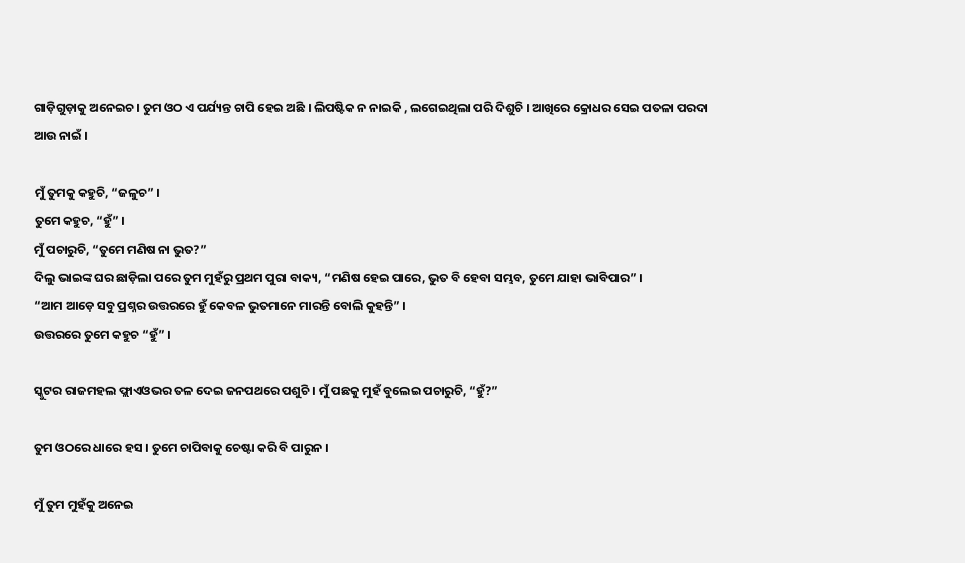ଗାଡ଼ିଗୁଡ଼ାକୁ ଅନେଇଚ । ତୁମ ଓଠ ଏ ପର୍ଯ୍ୟନ୍ତ ଚାପି ହେଇ ଅଛି । ଲିପଷ୍ଟିକ ନ ନାଇକି , ଲଗେଇଥିଲା ପରି ଦିଶୁଚି । ଆଖିରେ କ୍ରୋଧର ସେଇ ପତଳା ପରଦା ଆଉ ନାଇଁ ।

ମୁଁ ତୁମକୁ କହୁଚି, “ଜଳୁଚ” ।
ତୁମେ କହୁଚ, “ହୁଁ” ।
ମୁଁ ପଚାରୁଚି, “ତୁମେ ମଣିଷ ନା ଭୁତ?”
ଦିଲୁ ଭାଇଙ୍କ ଘର ଛାଡ଼ିଲା ପରେ ତୁମ ମୁହଁରୁ ପ୍ରଥମ ପୁରା ବାକ୍ୟ, “ମଣ‌ିଷ ହେଇ ପାରେ, ଭୁତ ବି ହେବା ସମ୍ଭବ, ତୁମେ ଯାହା ଭାବିପାର” ।
“ଆମ ଆଡ଼େ ସବୁ ପ୍ରଶ୍ନର ଉତ୍ତରରେ ହୁଁ କେବଳ ଭୁତମାନେ ମାରନ୍ତି ବୋଲି କୁହନ୍ତି” ।
ଉତ୍ତରରେ ତୁମେ କହୁଚ “ହୁଁ” ।

ସ୍କୁଟର ରାଜମହଲ ଫ୍ଲାଏଓଭର ତଳ ଦେଇ ଜନପଥରେ ପଶୁଚି । ମୁଁ ପଛକୁ ମୁହଁ ବୁଲେଇ ପଚାରୁଚି, “ହୁଁ?”

ତୁମ ଓଠରେ ଧାରେ ହସ । ତୁମେ ଚାପିବାକୁ ଚେଷ୍ଟା କରି ବି ପାରୁନ ।

ମୁଁ ତୁମ ମୁହଁକୁ ଅନେଇ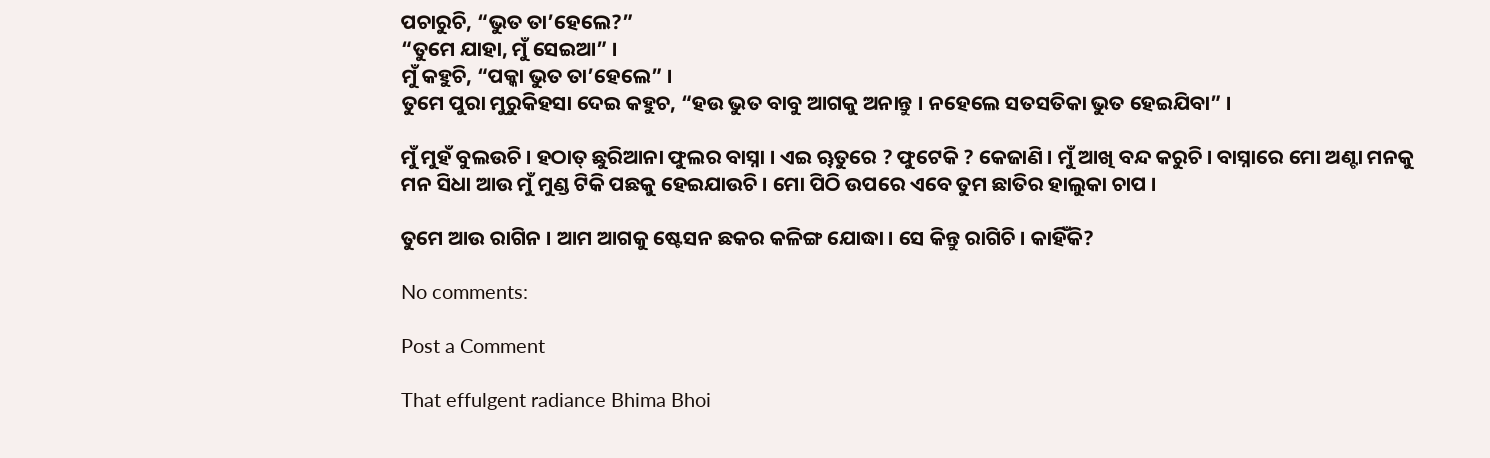ପଚାରୁଚି, “ଭୁତ ତା’ହେଲେ?”
“ତୁମେ ଯାହା, ମୁଁ ସେଇଆ” ।
ମୁଁ କହୁଚି, “ପକ୍କା ଭୁତ ତା’ହେଲେ” ।
ତୁମେ ପୁରା ମୁରୁକିହସା ଦେଇ କହୁଚ, “ହଉ ଭୁତ ବାବୁ ଆଗକୁ ଅନାନ୍ତୁ । ନହେଲେ ସତସତିକା ଭୁତ ହେଇଯିବା” ।

ମୁଁ ମୁହଁ ବୁଲଉଚି । ହଠାତ୍ ଛୁରିଆନା ଫୁଲର ବାସ୍ନା । ଏଇ ୠତୁରେ ? ଫୁଟେକି ? କେଜାଣି । ମୁଁ ଆଖି ବନ୍ଦ କରୁଚି । ବାସ୍ନାରେ ମୋ ଅଣ୍ଟା ମନକୁ ମନ ସିଧା ଆଉ ମୁଁ ମୁଣ୍ଡ ଟିକି ପଛକୁ ହେଇଯାଉଚି । ମୋ ପିଠି ଉପରେ ଏବେ ତୁମ ଛାତିର ହାଲୁକା ଚାପ ।

ତୁମେ ଆଉ ରାଗିନ । ଆମ ଆଗକୁ ଷ୍ଟେସନ ଛକର କଳିଙ୍ଗ ଯୋଦ୍ଧା । ସେ କିନ୍ତୁ ରାଗିଚି । କାହିଁକି?

No comments:

Post a Comment

That effulgent radiance Bhima Bhoi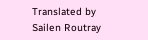Translated by Sailen Routray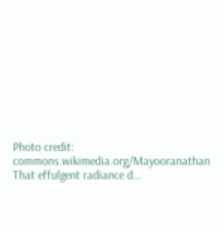Photo credit: commons.wikimedia.org/Mayooranathan  That effulgent radiance d...